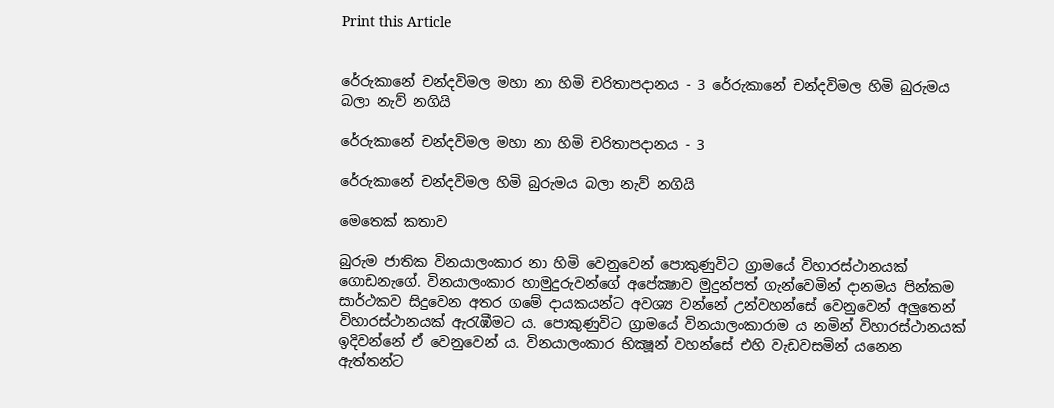Print this Article


රේරුකානේ චන්දවිමල මහා නා හිමි චරිතාපදානය - 3 රේරුකානේ චන්දවිමල හිමි බුරුමය බලා නැව් නගියි

රේරුකානේ චන්දවිමල මහා නා හිමි චරිතාපදානය - 3

රේරුකානේ චන්දවිමල හිමි බුරුමය බලා නැව් නගියි

මෙතෙක් කතාව

බුරුම ජාතික විනයාලංකාර නා හිමි වෙනුවෙන් පොකුණුවිට ග්‍රාමයේ විහාරස්ථානයක් ගොඩනැගේ. විනයාලංකාර හාමුදුරුවන්ගේ අපේක්‍ෂාව මුදුන්පත් ගැන්වෙමින් දානමය පින්කම සාර්ථකව සිදුවෙන අතර ගමේ දායකයන්ට අවශ්‍ය වන්නේ උන්වහන්සේ වෙනුවෙන් අලුතෙන් විහාරස්ථානයක් ඇරැඹීමට ය. පොකුණුවිට ග්‍රාමයේ විනයාලංකාරාම ය නමින් විහාරස්ථානයක් ඉදිවන්නේ ඒ වෙනුවෙන් ය. විනයාලංකාර භික්‍ෂූන් වහන්සේ එහි වැඩවසමින් යනෙන ඇත්තන්ට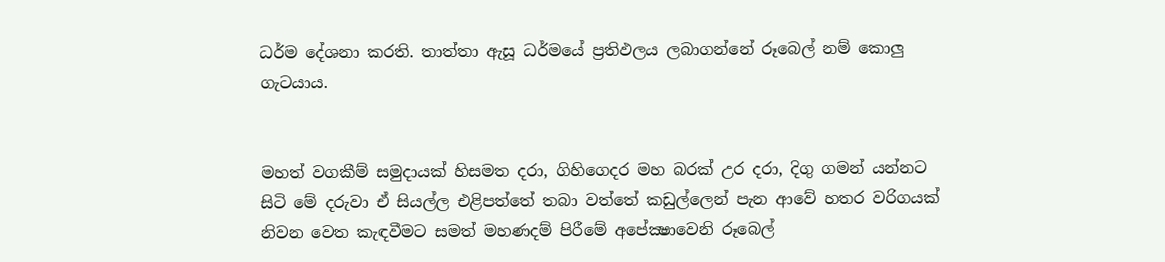ධර්ම දේශනා කරති. තාත්තා ඇසූ ධර්මයේ ප්‍රතිඵලය ලබාගන්නේ රූබෙල් නම් කොලු ගැටයාය.


මහත් වගකීම් සමුදායක් හිසමත දරා, ගිහිගෙදර මහ බරක් උර දරා, දිගු ගමන් යන්නට සිටි මේ දරුවා ඒ සියල්ල එළිපත්තේ තබා වත්තේ කඩුල්ලෙන් පැන ආවේ හතර වරිගයක් නිවන වෙත කැඳවීමට සමත් මහණදම් පිරීමේ අපේක්‍ෂාවෙනි රූබෙල්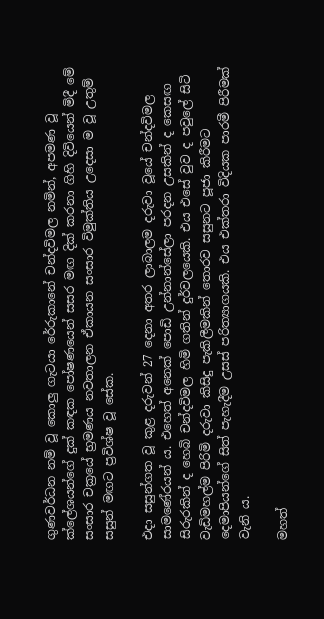ගුණවර්ධන නම් වූ කොලු ගැටයා රේරුකානේ චන්දවිමල නමින්, අපමණ වූ ක්ලේශයන්ගේ දුක් කඳක පෝෂණයෙන් සසර මඟ දික් කරනා ගිහි දිවියෙන් මිදී මේ සංසාර චක්‍රයේ භ්‍රමණය නවතාලන ඒකායන සංසාර විමුක්තිය උදෙසා ම වූ උතුම් සසුන් මඟට ප්‍රවිශ්ෂ වූ සේක.

එදා සසුන්ගත වූ කුළ දරුවන් 27 දෙනා අතර ලාබාලම දරුවා වූයේ චන්දවිමල සාමණේරයන් ය. එහෙත් අනෙක් පොඩි උන්නාන්සේලා පරදන උසකින් ද කෙසඟ සිරුරකින් ද හෙබි චන්දවිමල හිමි ගතින් දුර්වලයෙකි. එය එසේ වුව ද පවුලේ සිටි වැඩිමහල්ම පිරිමි දරුවා කිසිදු පැකිලීමකින් තොරව සසුනට පූජා කිරීමට දෙමාපියන්ගේ සිත් පැහැදීම උසස් පරිත්‍යාගයකි. එය එක්තරා විදියක පාරමී පිරීමක් වැනි ය.

මහත්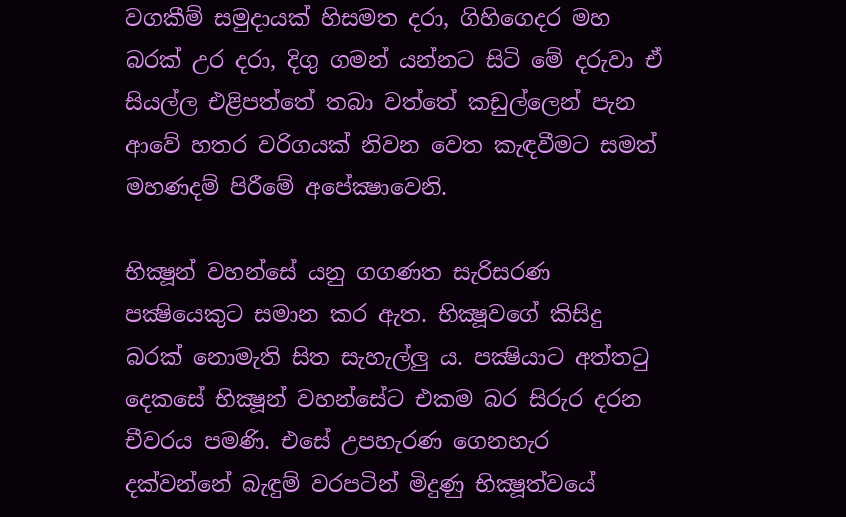වගකීම් සමුදායක් හිසමත දරා, ගිහිගෙදර මහ බරක් උර දරා, දිගු ගමන් යන්නට සිටි මේ දරුවා ඒ සියල්ල එළිපත්තේ තබා වත්තේ කඩුල්ලෙන් පැන ආවේ හතර වරිගයක් නිවන වෙත කැඳවීමට සමත් මහණදම් පිරීමේ අපේක්‍ෂාවෙනි.

භික්‍ෂූන් වහන්සේ යනු ගගණත සැරිසරණ පක්‍ෂියෙකුට සමාන කර ඇත. භික්‍ෂූවගේ කිසිදු බරක් නොමැති සිත සැහැල්ලු ය. පක්‍ෂියාට අත්තටු දෙකසේ භික්‍ෂූන් වහන්සේට එකම බර සිරුර දරන චීවරය පමණි. එසේ උපහැරණ ගෙනහැර දක්වන්නේ බැඳුම් වරපටින් මිදුණු භික්‍ෂූත්වයේ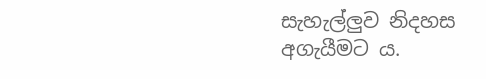සැහැල්ලුව නිදහස අගැයීමට ය.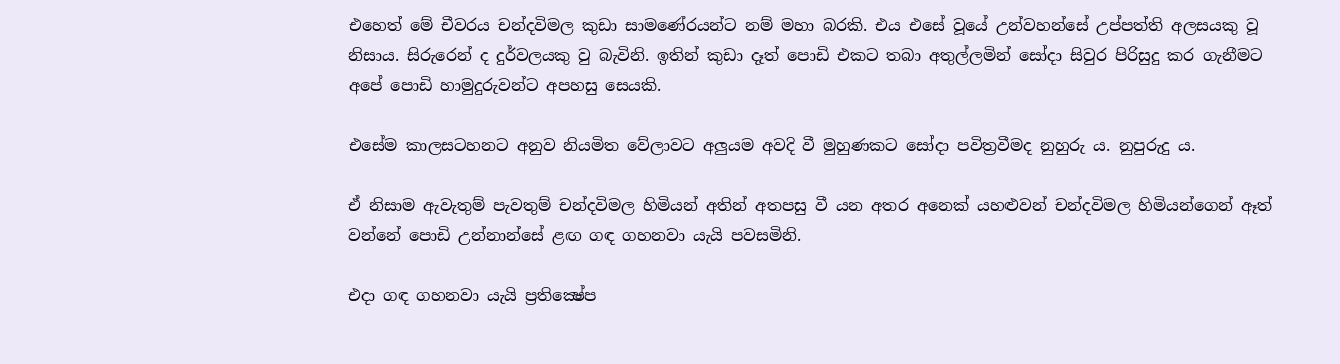එහෙත් මේ චීවරය චන්දවිමල කුඩා සාමණේරයන්ට නම් මහා බරකි. එය එසේ වූයේ උන්වහන්සේ උප්පත්ති අලසයකු වූ නිසාය. සිරුරෙන් ද දුර්වලයකු වු බැවිනි. ඉතින් කුඩා දෑත් පොඩි එකට තබා අතුල්ලමින් සෝදා සිවුර පිරිසුදු කර ගැනීමට අපේ පොඩි හාමුදුරුවන්ට අපහසු සෙයකි.

එසේම කාලසටහනට අනුව නියමිත වේලාවට අලුයම අවදි වී මුහුණකට සෝදා පවිත්‍රවීමද නුහුරු ය. නුපුරුදු ය.

ඒ නිසාම ඇවැතුම් පැවතුම් චන්දවිමල හිමියන් අතින් අතපසු වී යන අතර අනෙක් යහළුවන් චන්දවිමල හිමියන්ගෙන් ඈත් වන්නේ පොඩි උන්නාන්සේ ළඟ ගඳ ගහනවා යැයි පවසමිනි.

එදා ගඳ ගහනවා යැයි ප්‍රතික්‍ෂේප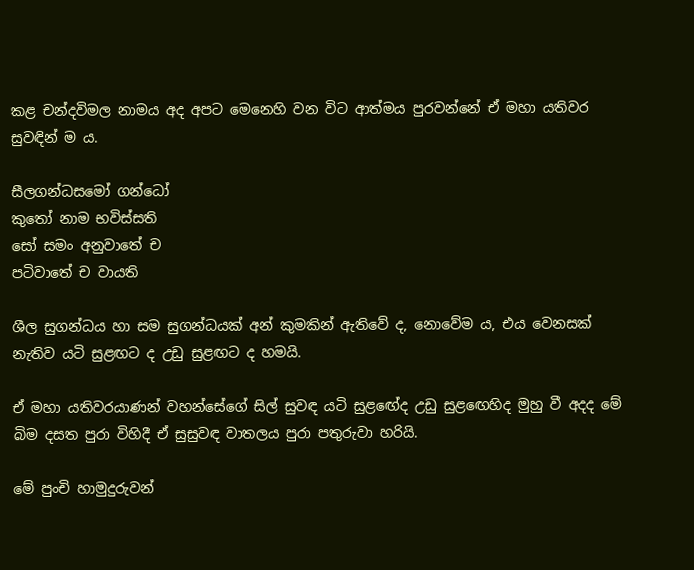කළ චන්දවිමල නාමය අද අපට මෙනෙහි වන විට ආත්මය පුරවන්නේ ඒ මහා යතිවර සුවඳින් ම ය.

සීලගන්ධසමෝ ගන්ධෝ
කුතෝ නාම භවිස්සති
සෝ සමං අනුවාතේ ච
පටිවාතේ ච වායති

ශීල සුගන්ධය හා සම සුගන්ධයක් අන් කුමකින් ඇතිවේ ද, නොවේම ය, එය වෙනසක් නැතිව යටි සුළඟට ද උඩු සුළඟට ද හමයි.

ඒ මහා යතිවරයාණන් වහන්සේගේ සිල් සුවඳ යටි සුළඟේද උඩු සුළඟෙහිද මුහු වී අදද මේ බිම දසත පුරා විහිදී ඒ සුසුවඳ වාතලය පුරා පතුරුවා හරියි.

මේ පුංචි හාමුදුරුවන්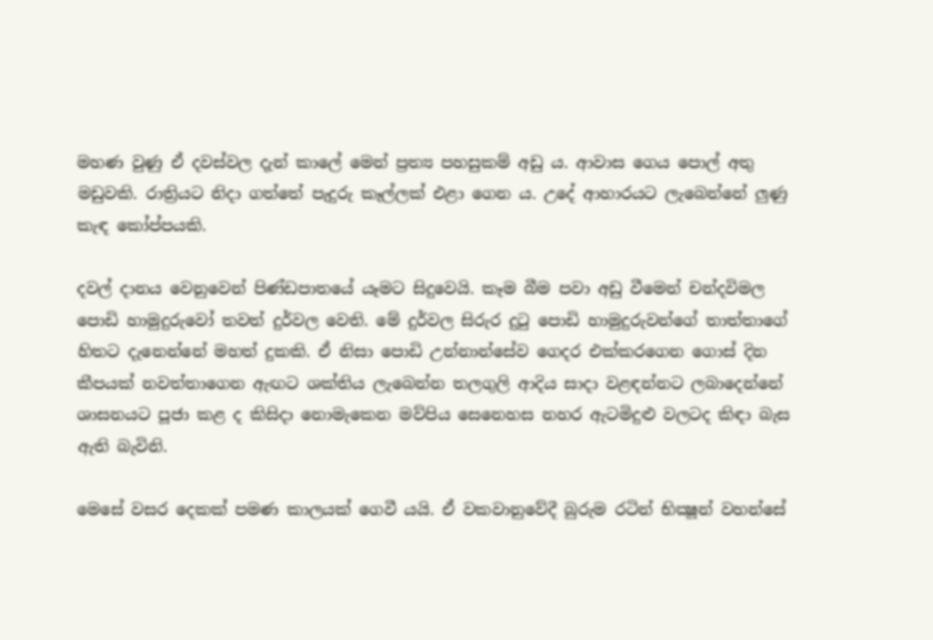මහණ වුණු ඒ දවස්වල දැන් කාලේ මෙන් ප්‍රත්‍ය පහසුකම් අඩු ය. ආවාස ගෙය පොල් අතු මඩුවකි. රාත්‍රියට නිදා ගත්තේ පැදුරු කෑල්ලක් එළා ගෙන ය. උදේ ආහාරයට ලැබෙන්නේ ලුණු කැඳ කෝප්පයකි.

දවල් දානය වෙනුවෙන් පිණ්ඩපාතයේ යෑමට සිදුවෙයි. කෑම බීම පවා අඩු වීමෙන් චන්දවිමල පොඩි හාමුදුරුවෝ තවත් දුර්වල වෙති. මේ දුර්වල සිරුර දුටු පොඩි හාමුදුරුවන්ගේ තාත්තාගේ හිතට දැනෙන්නේ මහත් දුකකි. ඒ නිසා පොඩි උන්නාන්සේව ගෙදර එක්කරගෙන ගොස් දින කීපයක් නවත්තාගෙන ඇඟට ශක්තිය ලැබෙන්න තලගුලි ආදිය සාදා වළඳන්නට ලබාදෙන්නේ ශාසනයට පූජා කළ ද කිසිදා නොමැකෙන මව්පිය සෙනෙහස නහර ඇටමිදුළු වලටද කිඳා බැස ඇති බැවිනි.

මෙසේ වසර දෙකක් පමණ කාලයක් ගෙවී යයි. ඒ වකවානුවේදී බුරුම රටින් භික්‍ෂූන් වහන්සේ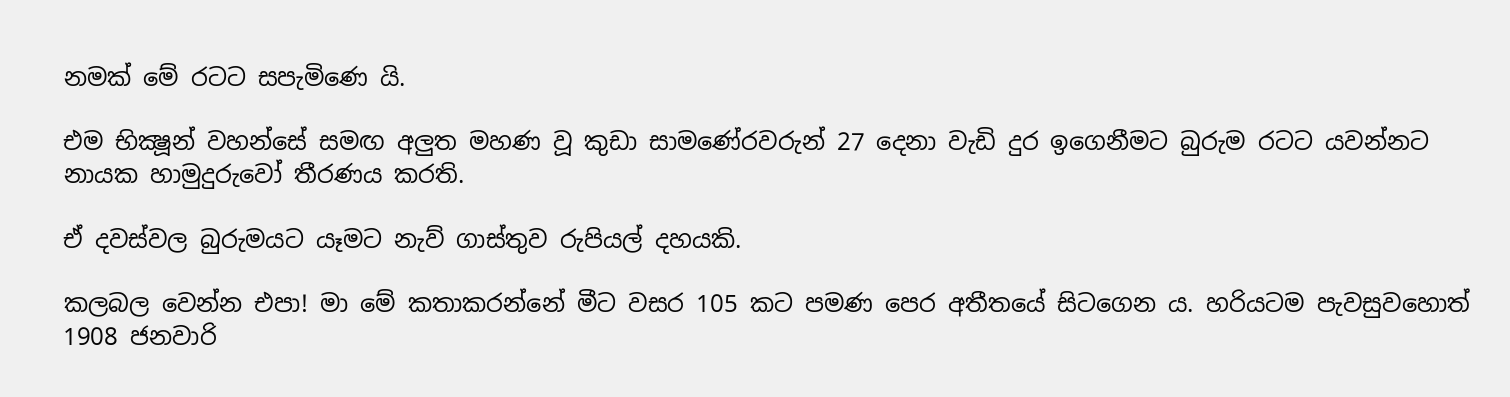නමක් මේ රටට සපැමිණෙ යි.

එම භික්‍ෂූන් වහන්සේ සමඟ අලුත මහණ වූ කුඩා සාමණේරවරුන් 27 දෙනා වැඩි දුර ඉගෙනීමට බුරුම රටට යවන්නට නායක හාමුදුරුවෝ තීරණය කරති.

ඒ දවස්වල බුරුමයට යෑමට නැව් ගාස්තුව රුපියල් දහයකි.

කලබල වෙන්න එපා! මා මේ කතාකරන්නේ මීට වසර 105 කට පමණ පෙර අතීතයේ සිටගෙන ය. හරියටම පැවසුවහොත් 1908 ජනවාරි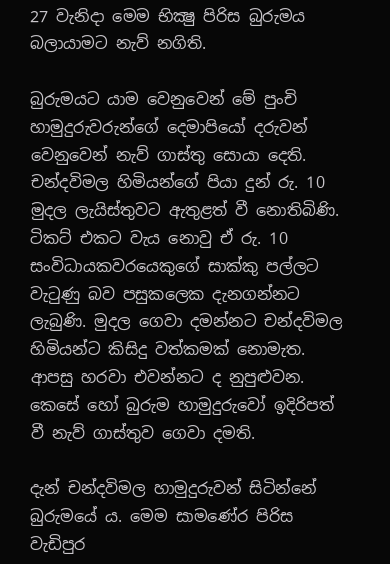27 වැනිදා මෙම භික්‍ෂු පිරිස බුරුමය බලායාමට නැව් නගිති.

බුරුමයට යාම වෙනුවෙන් මේ පුංචි හාමුදුරුවරුන්ගේ දෙමාපියෝ දරුවන් වෙනුවෙන් නැව් ගාස්තු සොයා දෙති. චන්දවිමල හිමියන්ගේ පියා දුන් රු. 10 මුදල ලැයිස්තුවට ඇතුළත් වී නොතිබිණි. ටිකට් එකට වැය නොවු ඒ රු. 10 සංවිධායකවරයෙකුගේ සාක්කු පල්ලට වැටුණු බව පසුකලෙක දැනගන්නට ලැබුණි. මුදල ගෙවා දමන්නට චන්දවිමල හිමියන්ට කිසිදු වත්කමක් නොමැත. ආපසු හරවා එවන්නට ද නුපුළුවන. කෙසේ හෝ බුරුම හාමුදුරුවෝ ඉදිරිපත් වී නැව් ගාස්තුව ගෙවා දමති.

දැන් චන්දවිමල හාමුදුරුවන් සිටින්නේ බුරුමයේ ය. මෙම සාමණේර පිරිස වැඩිපුර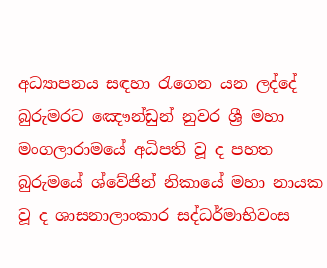අධ්‍යාපනය සඳහා රැගෙන යන ලද්දේ බුරුමරට ඤෞන්ඩුන් නුවර ශ්‍රී මහා මංගලාරාමයේ අධිපති වූ ද පහත බුරුමයේ ශ්වේජින් නිකායේ මහා නායක වූ ද ශාසනාලාංකාර සද්ධර්මාභිවංස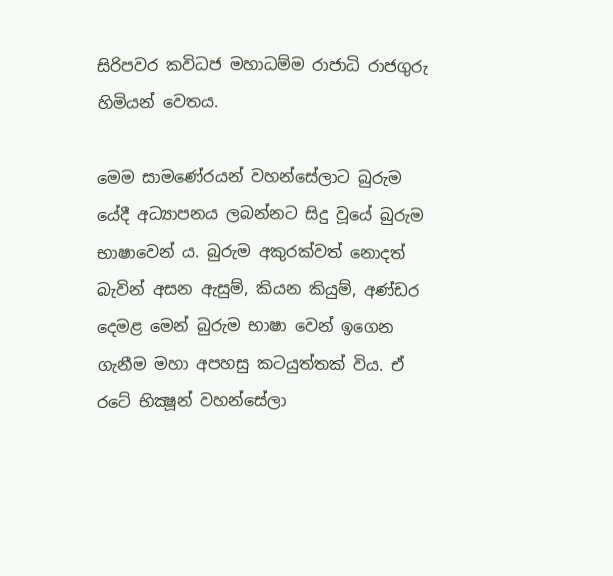සිරිපවර කවිධජ මහාධම්ම රාජාධි රාජගුරු හිමියන් වෙතය.

මෙම සාමණේරයන් වහන්සේලාට බුරුම යේදී අධ්‍යාපනය ලබන්නට සිදු වූයේ බුරුම භාෂාවෙන් ය. බුරුම අකුරක්වත් නොදත් බැවින් අසන ඇසුම්, කියන කියුම්, අණ්ඩර දෙමළ මෙන් බුරුම භාෂා වෙන් ඉගෙන ගැනීම මහා අපහසු කටයුත්තක් විය. ඒ රටේ භික්‍ෂූන් වහන්සේලා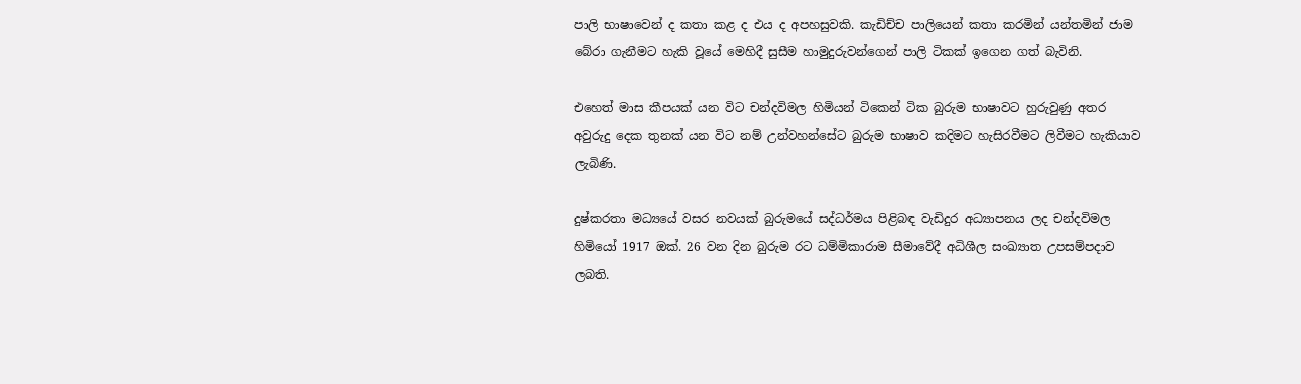පාලි භාෂාවෙන් ද කතා කළ ද එය ද අපහසුවකි. කැඩිච්ච පාලියෙන් කතා කරමින් යන්තමින් ජාම බේරා ගැනීමට හැකි වූයේ මෙහිදී සුසීම හාමුදුරුවන්ගෙන් පාලි ටිකක් ඉගෙන ගත් බැවිනි.

එහෙත් මාස කීපයක් යන විට චන්දවිමල හිමියන් ටිකෙන් ටික බුරුම භාෂාවට හුරුවුණු අතර අවුරුදු දෙක තුනක් යන විට නම් උන්වහන්සේට බුරුම භාෂාව කදිමට හැසිරවීමට ලිවීමට හැකියාව ලැබිණි.

දුෂ්කරතා මධ්‍යයේ වසර නවයක් බුරුමයේ සද්ධර්මය පිළිබඳ වැඩිදුර අධ්‍යාපනය ලද චන්දවිමල හිමියෝ 1917 ඔක්. 26 වන දින බුරුම රට ධම්මිකාරාම සීමාවේදී අධිශීල සංඛ්‍යාත උපසම්පදාව ලබති.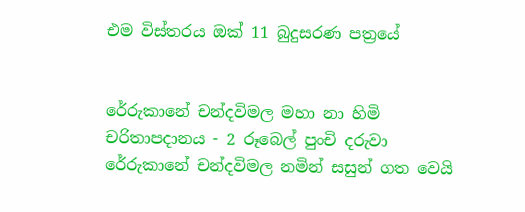එම විස්තරය ඔක් 11 බුදුසරණ පත්‍රයේ


රේරුකානේ චන්දවිමල මහා නා හිමි චරිතාපදානය - 2 රූබෙල් පුංචි දරුවා රේරුකානේ චන්දවිමල නමින් සසුන් ගත වෙයි